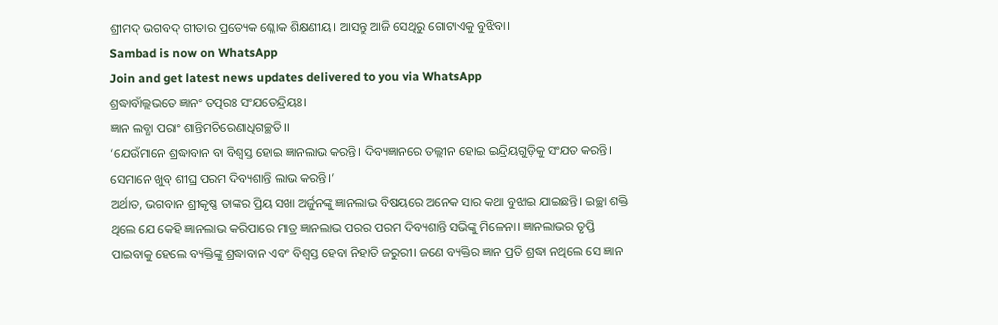ଶ୍ରୀମଦ୍ ଭଗବଦ୍ ଗୀତାର ପ୍ରତ୍ୟେକ ଶ୍ଳୋକ ଶିକ୍ଷଣୀୟ। ଆସନ୍ତୁ ଆଜି ସେଥିରୁ ଗୋଟାଏକୁ ବୁଝିବା।
Sambad is now on WhatsApp
Join and get latest news updates delivered to you via WhatsApp
ଶ୍ରଦ୍ଧାବାଁଲ୍ଲଭତେ ଜ୍ଞାନଂ ତତ୍ପରଃ ସଂଯତେନ୍ଦ୍ରିୟଃ।
ଜ୍ଞାନ ଲବ୍ଧା ପରାଂ ଶାନ୍ତିମଚିରେଣାଧିଗଚ୍ଛତି।।
‘ଯେଉଁମାନେ ଶ୍ରଦ୍ଧାବାନ ବା ବିଶ୍ୱସ୍ତ ହୋଇ ଜ୍ଞାନଲାଭ କରନ୍ତି। ଦିବ୍ୟଜ୍ଞାନରେ ତଲ୍ଲୀନ ହୋଇ ଇନ୍ଦ୍ରିୟଗୁଡ଼ିକୁ ସଂଯତ କରନ୍ତି। ସେମାନେ ଖୁବ୍ ଶୀଘ୍ର ପରମ ଦିବ୍ୟଶାନ୍ତି ଲାଭ କରନ୍ତି।’
ଅର୍ଥାତ, ଭଗବାନ ଶ୍ରୀକୃଷ୍ଣ ତାଙ୍କର ପ୍ରିୟ ସଖା ଅର୍ଜୁନଙ୍କୁ ଜ୍ଞାନଲାଭ ବିଷୟରେ ଅନେକ ସାର କଥା ବୁଝାଇ ଯାଇଛନ୍ତି। ଇଚ୍ଛା ଶକ୍ତି ଥିଲେ ଯେ କେହି ଜ୍ଞାନଲାଭ କରିପାରେ ମାତ୍ର ଜ୍ଞାନଲାଭ ପରର ପରମ ଦିବ୍ୟଶାନ୍ତି ସଭିଙ୍କୁ ମିଳେନା। ଜ୍ଞାନଲାଭର ତୃପ୍ତି ପାଇବାକୁ ହେଲେ ବ୍ୟକ୍ତିଙ୍କୁ ଶ୍ରଦ୍ଧାବାନ ଏବଂ ବିଶ୍ୱସ୍ତ ହେବା ନିହାତି ଜରୁରୀ। ଜଣେ ବ୍ୟକ୍ତିର ଜ୍ଞାନ ପ୍ରତି ଶ୍ରଦ୍ଧା ନଥିଲେ ସେ ଜ୍ଞାନ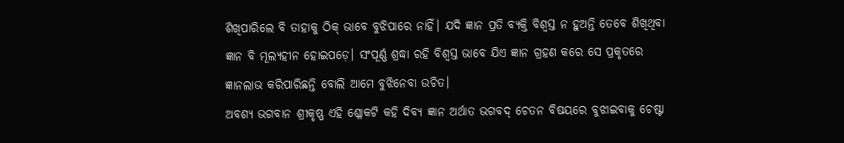ଶିଖିପାରିଲେ ବି ତାହାକୁ ଠିକ୍ ଭାବେ ବୁଝିପାରେ ନାହିଁ। ଯଦି ଜ୍ଞାନ ପ୍ରତି ବ୍ୟକ୍ତି ବିଶ୍ୱସ୍ତ ନ ହୁଅନ୍ତି ତେବେ ଶିଖିଥିବା ଜ୍ଞାନ ବି ମୂଲ୍ୟହୀନ ହୋଇପଡ଼େ। ସଂପୂର୍ଣ୍ଣ ଶ୍ରଦ୍ଧା ରହି ବିଶ୍ୱସ୍ତ ଭାବେ ଯିଏ ଜ୍ଞାନ ଗ୍ରହଣ କରେ ସେ ପ୍ରକୃତରେ ଜ୍ଞାନଲାଭ କରିପାରିଛନ୍ତି ବୋଲି ଆମେ ବୁଝିନେବା ଉଚିତ।
ଅବଶ୍ୟ ଭଗବାନ ଶ୍ରୀକୃଷ୍ଣ ଏହି ଶ୍ଳୋକଟି କହି ଦିବ୍ୟ ଜ୍ଞାନ ଅର୍ଥାତ ଭଗବଦ୍ ଚେତନ ବିଷୟରେ ବୁଝାଇବାକୁ ଚେଷ୍ଟା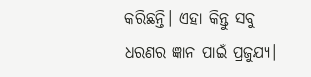କରିଛନ୍ତି। ଏହା କିନ୍ତୁ ସବୁ ଧରଣର ଜ୍ଞାନ ପାଇଁ ପ୍ରଜୁଯ୍ୟ।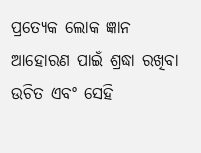ପ୍ରତ୍ୟେକ ଲୋକ ଜ୍ଞାନ ଆହୋରଣ ପାଇଁ ଶ୍ରଦ୍ଧା ରଖିବା ଉଚିତ ଏବଂ ସେହି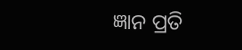ଜ୍ଞାନ ପ୍ରତି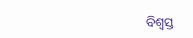ବିଶ୍ୱସ୍ତ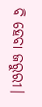ବି ହେବା ଜରୁରୀ।